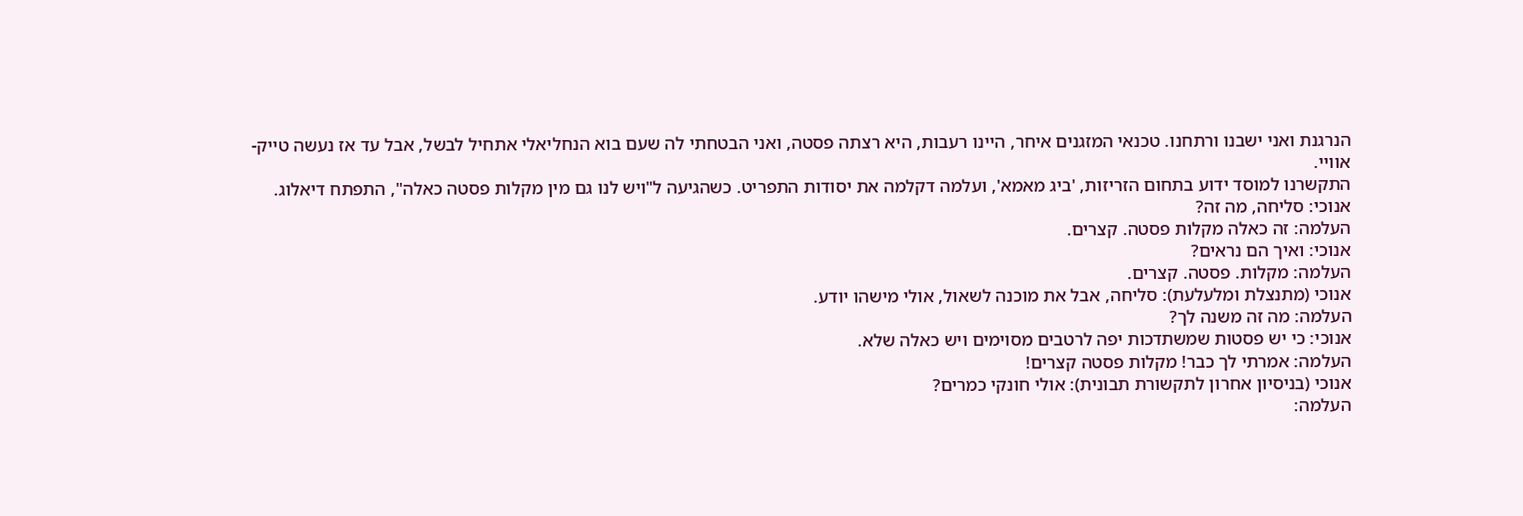הנרגנת ואני ישבנו ורתחנו. טכנאי המזגנים איחר, היינו רעבות, היא רצתה פסטה, ואני הבטחתי לה שעם בוא הנחליאלי אתחיל לבשל, אבל עד אז נעשה טייק-אוויי.
התקשרנו למוסד ידוע בתחום הזריזות, 'ביג מאמא', ועלמה דקלמה את יסודות התפריט. כשהגיעה ל"ויש לנו גם מין מקלות פסטה כאלה", התפתח דיאלוג.
אנוכי: סליחה, מה זה?
העלמה: זה כאלה מקלות פסטה. קצרים.
אנוכי: ואיך הם נראים?
העלמה: מקלות. פסטה. קצרים.
אנוכי (מתנצלת ומלעלעת): סליחה, אבל את מוכנה לשאול, אולי מישהו יודע.
העלמה: מה זה משנה לך?
אנוכי: כי יש פסטות שמשתדכות יפה לרטבים מסוימים ויש כאלה שלא.
העלמה: אמרתי לך כבר! מקלות פסטה קצרים!
אנוכי (בניסיון אחרון לתקשורת תבונית): אולי חונקי כמרים?
העלמה: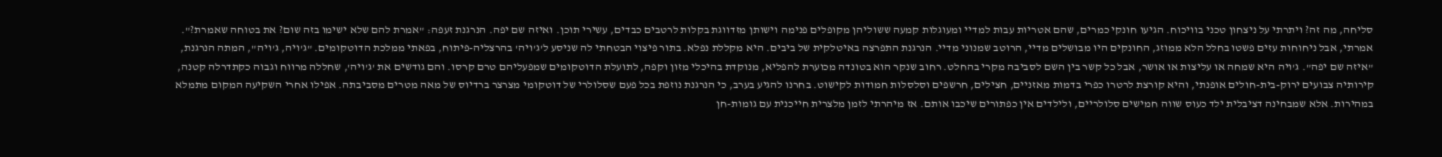סליחה, מה זה? ויתרתי על ניצחון טכני בוויכוח. הגיעו חונקי כמרים, שהם אטריות עבות למדיי ומעוגלות קמעה ששוליהן מקופלים פנימה וישותן מזדווגת בקלות לרטבים כבדים, עשירי תוכן. ואיזה שם יפה. הנרגנת זעפה: "אמרת להם שלא ישימו בזה שום? את בטוחה שאמרת?". אמרתי, אבל ניחוחות עזים פשטו בחלל הלא ממוזג, החונקים היו מבושלים מדיי, הרוטב שמנוני מדיי. הנרגנת התפרצה באיטלקית של ביבים. היא מקללת נפלא. בתור פיצוי הבטחתי לה שניסע ל'ג'ויה' בהרצליה-פיתוח, בפאתי ממלכת הדוטקומים. "ג'ויה, ג'ויה", המתה הנרגנת, "איזה שם יפה". ג'ויה היא שמחה או עליצות או אושר, אבל כל קשר בין השם לסביבה מקרי בהחלט. רחוב שנקר הוא בטונדה מכוערת להפליא, מנוקדת בהיכלי מזון וקפה, לתועלת הדוטקומים שמפעליהם טרם קרסו. והם גודשים את 'ג'ויה', שחללה מרווח וגבוה כקתדרלה קטנה, קירותיה צבועים ירוק-בית-חולים אופנתי, והיא קורצת לרטרו כפרי בדמות מאזניים, חצילים, חרשפים וסלסלות חמודות לקישוט. בחרנו להגיע בערב, כי הנרגנת נוזפת בכל פעם שסלולרי של דוטקומי מצרצר ברדיוס של מאה מטרים מסביבתה. אפילו אחרי השקיעה המקום מתמלא במהירות. אלא שמבחינה דציבלית ילד כעוס שווה חמישים סלולריים, ולילדים אין כפתורים שיכבו אותם. אז מיהרתי לזמן מלצרית חייכנית עם גומות-חן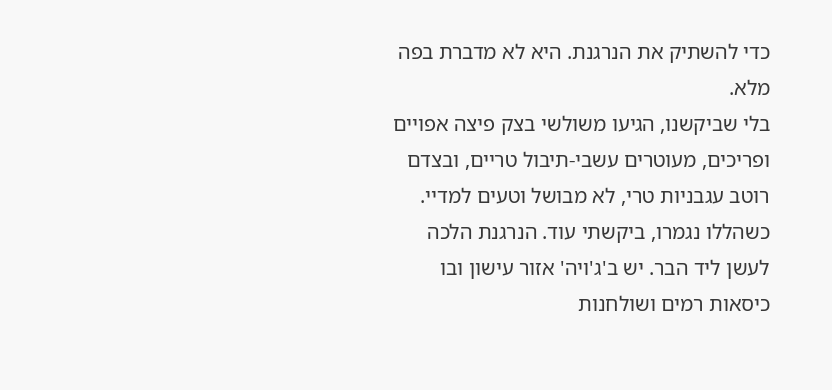כדי להשתיק את הנרגנת. היא לא מדברת בפה מלא.
בלי שביקשנו, הגיעו משולשי בצק פיצה אפויים ופריכים, מעוטרים עשבי-תיבול טריים, ובצדם רוטב עגבניות טרי, לא מבושל וטעים למדיי. כשהללו נגמרו, ביקשתי עוד. הנרגנת הלכה לעשן ליד הבר. יש ב'ג'ויה' אזור עישון ובו כיסאות רמים ושולחנות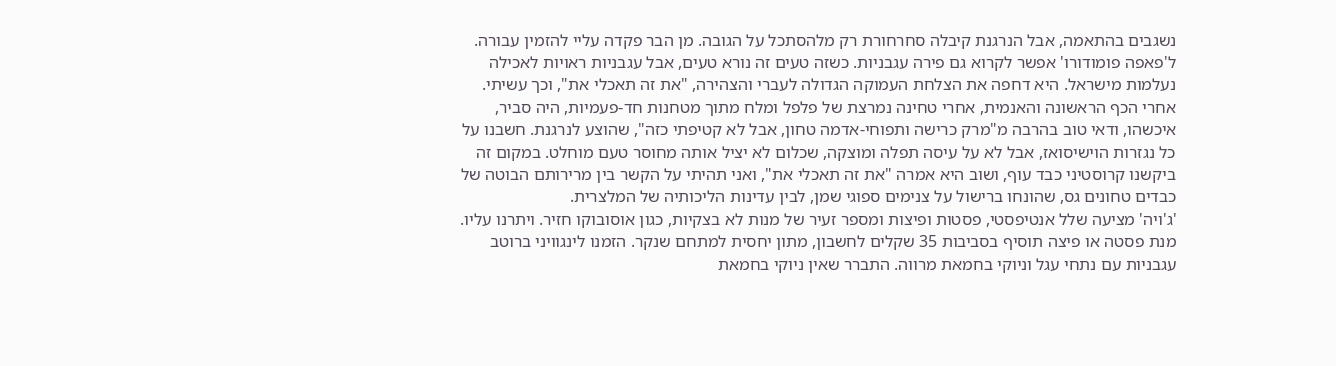נשגבים בהתאמה, אבל הנרגנת קיבלה סחרחורת רק מלהסתכל על הגובה. מן הבר פקדה עליי להזמין עבורה.
ל'פאפה פומודורו' אפשר לקרוא גם פירה עגבניות. כשזה טעים זה נורא טעים, אבל עגבניות ראויות לאכילה נעלמות מישראל. היא דחפה את הצלחת העמוקה הגדולה לעברי והצהירה, "את זה תאכלי את", וכך עשיתי. אחרי הכף הראשונה והאנמית, אחרי טחינה נמרצת של פלפל ומלח מתוך מטחנות חד-פעמיות, היה סביר, איכשהו, ודאי טוב בהרבה מ"מרק כרישה ותפוחי-אדמה טחון, אבל לא קטיפתי כזה", שהוצע לנרגנת. חשבנו על כל נגזרות הוישיסואז, אבל לא על עיסה תפלה ומוצקה, שכלום לא יציל אותה מחוסר טעם מוחלט. במקום זה ביקשנו קרוסטיני כבד עוף, ושוב היא אמרה "את זה תאכלי את", ואני תהיתי על הקשר בין מרירותם הבוטה של כבדים טחונים גס, שהונחו ברישול על צנימים ספוגי שמן, לבין עדינות הליכותיה של המלצרית.
'ג'ויה' מציעה שלל אנטיפסטי, פסטות ופיצות ומספר זעיר של מנות לא בצקיות, כגון אוסובוקו חזיר. ויתרנו עליו. מנת פסטה או פיצה תוסיף בסביבות 35 שקלים לחשבון, מתון יחסית למתחם שנקר. הזמנו לינגוויני ברוטב עגבניות עם נתחי עגל וניוקי בחמאת מרווה. התברר שאין ניוקי בחמאת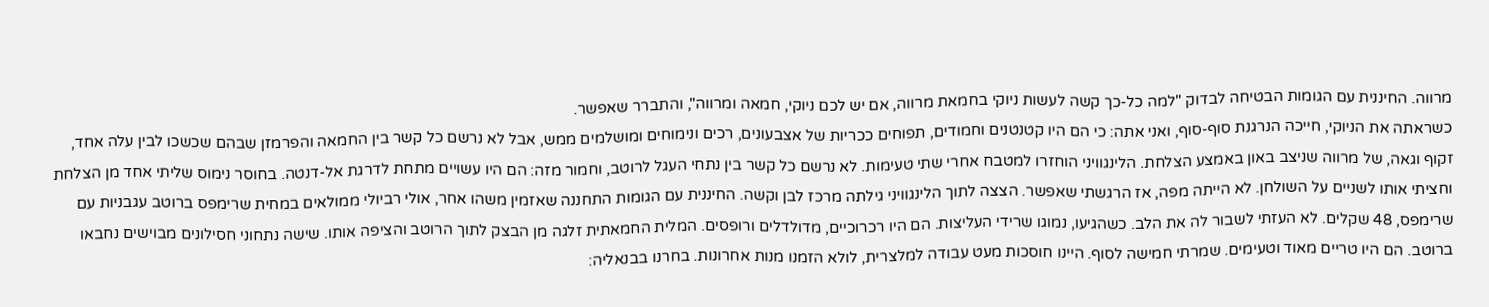מרווה. החיננית עם הגומות הבטיחה לבדוק "למה כל-כך קשה לעשות ניוקי בחמאת מרווה, אם יש לכם ניוקי, חמאה ומרווה", והתברר שאפשר.
כשראתה את הניוקי, חייכה הנרגנת סוף-סוף, ואני אתה: כי הם היו קטנטנים וחמודים, תפוחים ככריות של אצבעונים, רכים ונימוחים ומושלמים ממש, אבל לא נרשם כל קשר בין החמאה והפרמזן שבהם שכשכו לבין עלה אחד, זקוף וגאה, של מרווה שניצב באון באמצע הצלחת. הלינגוויני הוחזרו למטבח אחרי שתי טעימות. לא נרשם כל קשר בין נתחי העגל לרוטב, וחמור מזה: הם היו עשויים מתחת לדרגת אל-דנטה. בחוסר נימוס שליתי אחד מן הצלחת וחציתי אותו לשניים על השולחן. לא הייתה מפה, אז הרגשתי שאפשר. הצצה לתוך הלינגוויני גילתה מרכז לבן וקשה. החיננית עם הגומות התחננה שאזמין משהו אחר, אולי רביולי ממולאים במחית שרימפס ברוטב עגבניות עם שרימפס, 48 שקלים. לא העזתי לשבור לה את הלב. כשהגיעו, נמוגו שרידי העליצות. הם היו רכרוכיים, מדולדלים ורופסים. המלית החמאתית זלגה מן הבצק לתוך הרוטב והציפה אותו. שישה נתחוני חסילונים מבוישים נחבאו ברוטב. הם היו טריים מאוד וטעימים. שמרתי חמישה לסוף. היינו חוסכות מעט עבודה למלצרית, לולא הזמנו מנות אחרונות. בחרנו בבנאליה: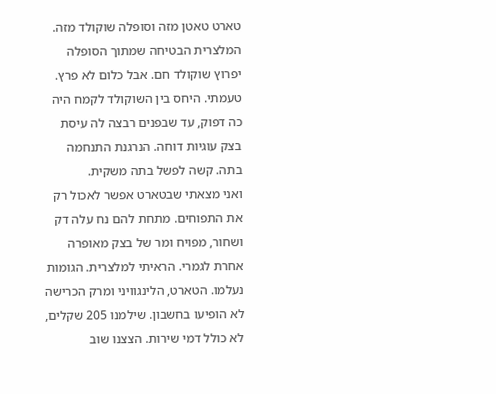טארט טאטן מזה וסופלה שוקולד מזה. המלצרית הבטיחה שמתוך הסופלה יפרוץ שוקולד חם. אבל כלום לא פרץ. טעמתי. היחס בין השוקולד לקמח היה כה דפוק, עד שבפנים רבצה לה עיסת בצק עוגיות דוחה. הנרגנת התנחמה בתה. קשה לפשל בתה משקית.
ואני מצאתי שבטארט אפשר לאכול רק את התפוחים. מתחת להם נח עלה דק ושחור, מפויח ומר של בצק מאופרה אחרת לגמרי. הראיתי למלצרית. הגומות נעלמו. הטארט, הלינגוויני ומרק הכרישה לא הופיעו בחשבון. שילמנו 205 שקלים, לא כולל דמי שירות. הצצנו שוב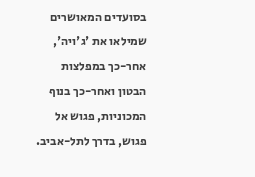בסועדים המאושרים שמילאו את 'ג'ויה', אחר-כך במפלצות הבטון ואחר-כך בנוף המכוניות, פגוש אל פגוש, בדרך לתל-אביב.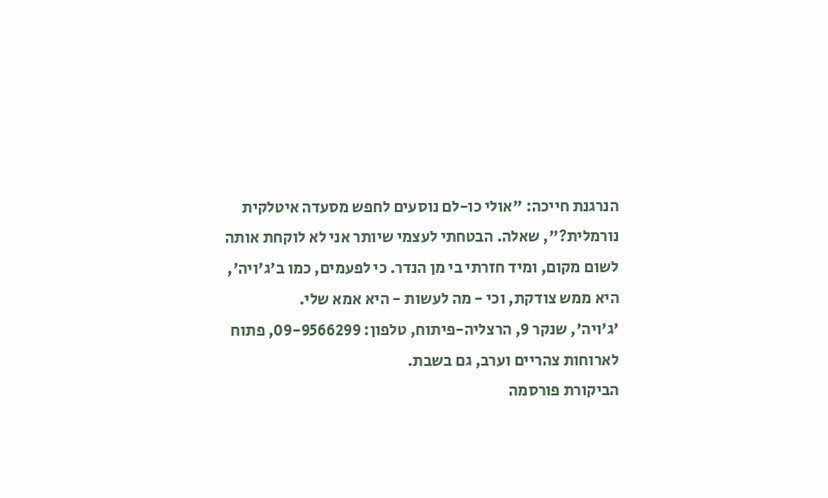הנרגנת חייכה: "אולי כו-לם נוסעים לחפש מסעדה איטלקית נורמלית?", שאלה. הבטחתי לעצמי שיותר אני לא לוקחת אותה לשום מקום, ומיד חזרתי בי מן הנדר. כי לפעמים, כמו ב'ג'ויה', היא ממש צודקת, וכי - מה לעשות - היא אמא שלי.
'ג'ויה', שנקר 9, הרצליה-פיתוח, טלפון: 09-9566299, פתוח לארוחות צהריים וערב, גם בשבת.
הביקורת פורסמה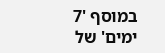במוסף '7 ימים' של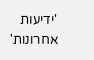'ידיעות אחרונות'